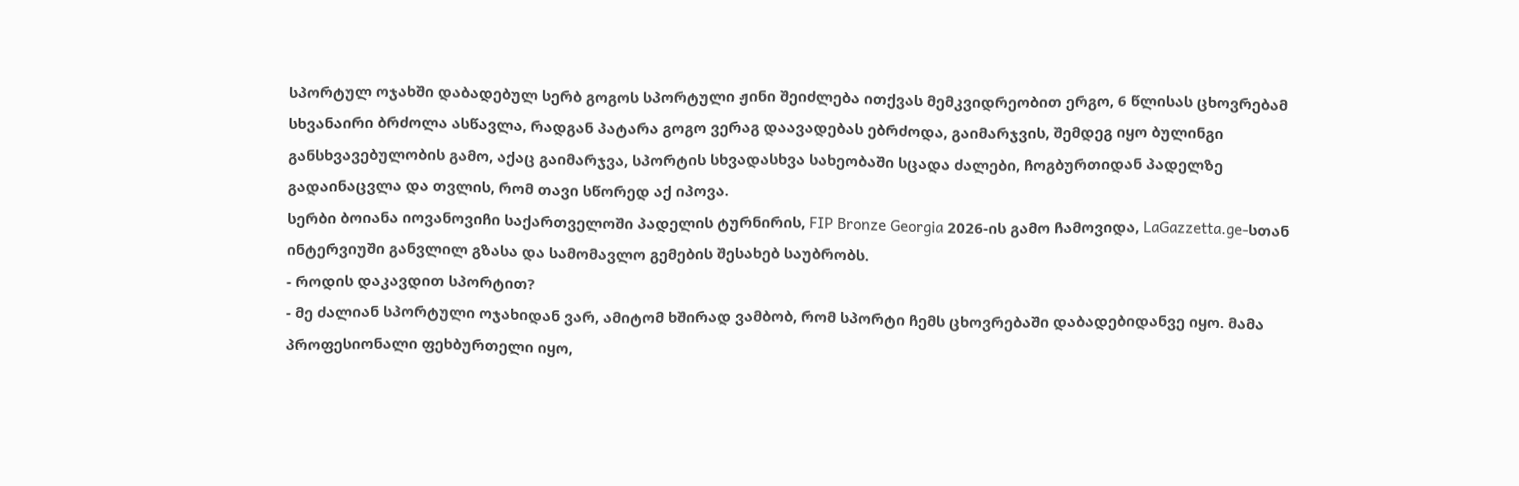სპორტულ ოჯახში დაბადებულ სერბ გოგოს სპორტული ჟინი შეიძლება ითქვას მემკვიდრეობით ერგო, 6 წლისას ცხოვრებამ სხვანაირი ბრძოლა ასწავლა, რადგან პატარა გოგო ვერაგ დაავადებას ებრძოდა, გაიმარჯვის, შემდეგ იყო ბულინგი განსხვავებულობის გამო, აქაც გაიმარჯვა, სპორტის სხვადასხვა სახეობაში სცადა ძალები, ჩოგბურთიდან პადელზე გადაინაცვლა და თვლის, რომ თავი სწორედ აქ იპოვა.
სერბი ბოიანა იოვანოვიჩი საქართველოში პადელის ტურნირის, FIP Bronze Georgia 2026-ის გამო ჩამოვიდა, LaGazzetta.ge-სთან ინტერვიუში განვლილ გზასა და სამომავლო გემების შესახებ საუბრობს.
- როდის დაკავდით სპორტით?
- მე ძალიან სპორტული ოჯახიდან ვარ, ამიტომ ხშირად ვამბობ, რომ სპორტი ჩემს ცხოვრებაში დაბადებიდანვე იყო. მამა პროფესიონალი ფეხბურთელი იყო,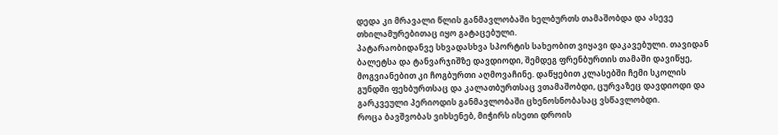დედა კი მრავალი წლის განმავლობაში ხელბურთს თამაშობდა და ასევე თხილამურებითაც იყო გატაცებული.
პატარაობიდანვე სხვადასხვა სპორტის სახეობით ვიყავი დაკავებული. თავიდან ბალეტსა და ტანვარჯიშზე დავდიოდი, შემდეგ ფრენბურთის თამაში დავიწყე, მოგვიანებით კი ჩოგბურთი აღმოვაჩინე. დაწყებით კლასებში ჩემი სკოლის გუნდში ფეხბურთსაც და კალათბურთსაც ვთამაშობდი, ცურვაზეც დავდიოდი და გარკვეული პერიოდის განმავლობაში ცხენოსნობასაც ვსწავლობდი.
როცა ბავშვობას ვიხსენებ, მიჭირს ისეთი დროის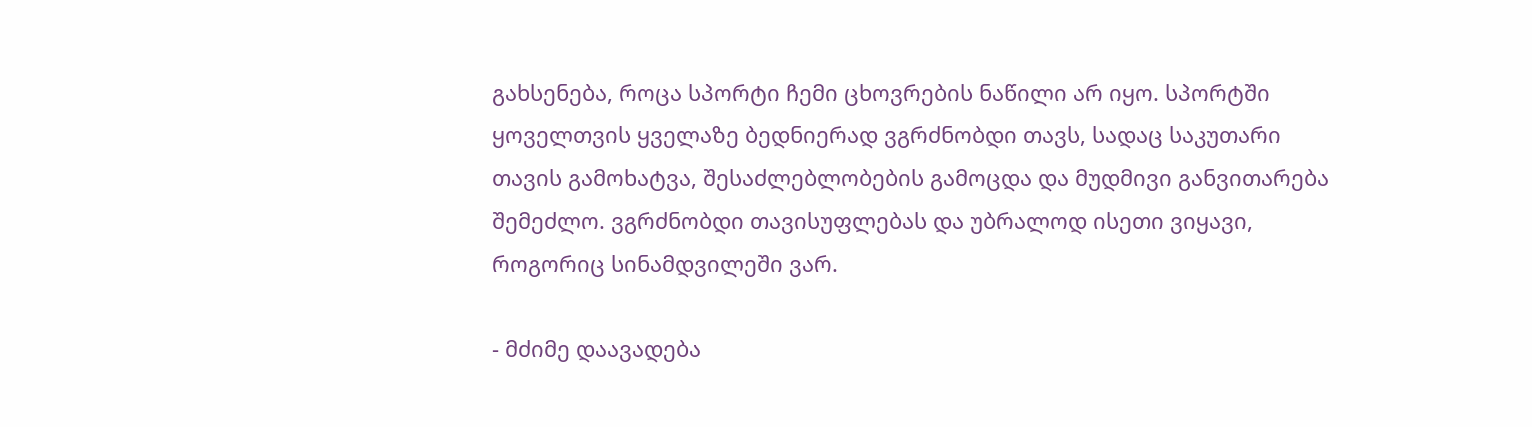გახსენება, როცა სპორტი ჩემი ცხოვრების ნაწილი არ იყო. სპორტში ყოველთვის ყველაზე ბედნიერად ვგრძნობდი თავს, სადაც საკუთარი თავის გამოხატვა, შესაძლებლობების გამოცდა და მუდმივი განვითარება შემეძლო. ვგრძნობდი თავისუფლებას და უბრალოდ ისეთი ვიყავი, როგორიც სინამდვილეში ვარ.

- მძიმე დაავადება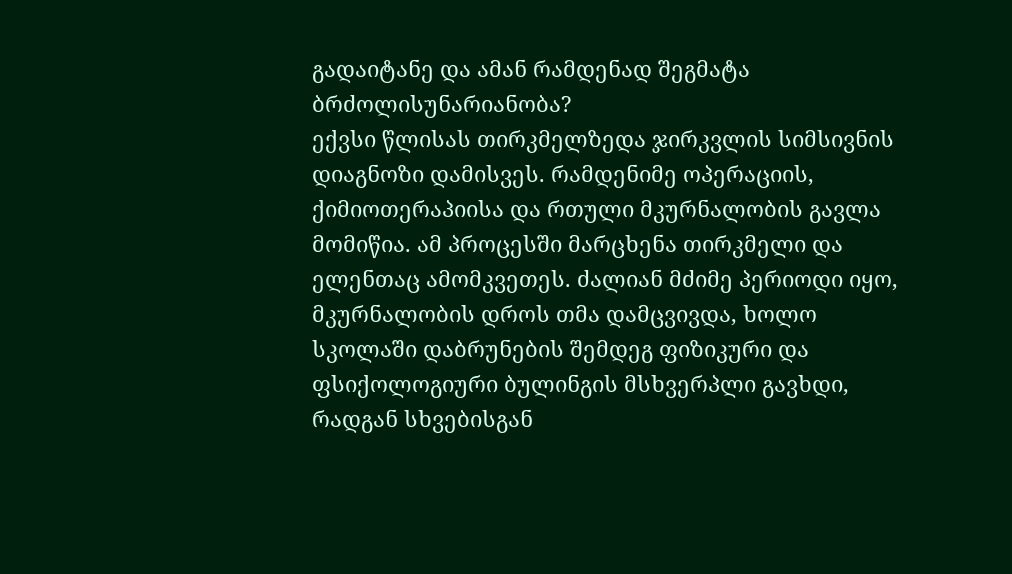გადაიტანე და ამან რამდენად შეგმატა ბრძოლისუნარიანობა?
ექვსი წლისას თირკმელზედა ჯირკვლის სიმსივნის დიაგნოზი დამისვეს. რამდენიმე ოპერაციის, ქიმიოთერაპიისა და რთული მკურნალობის გავლა მომიწია. ამ პროცესში მარცხენა თირკმელი და ელენთაც ამომკვეთეს. ძალიან მძიმე პერიოდი იყო,
მკურნალობის დროს თმა დამცვივდა, ხოლო სკოლაში დაბრუნების შემდეგ ფიზიკური და ფსიქოლოგიური ბულინგის მსხვერპლი გავხდი, რადგან სხვებისგან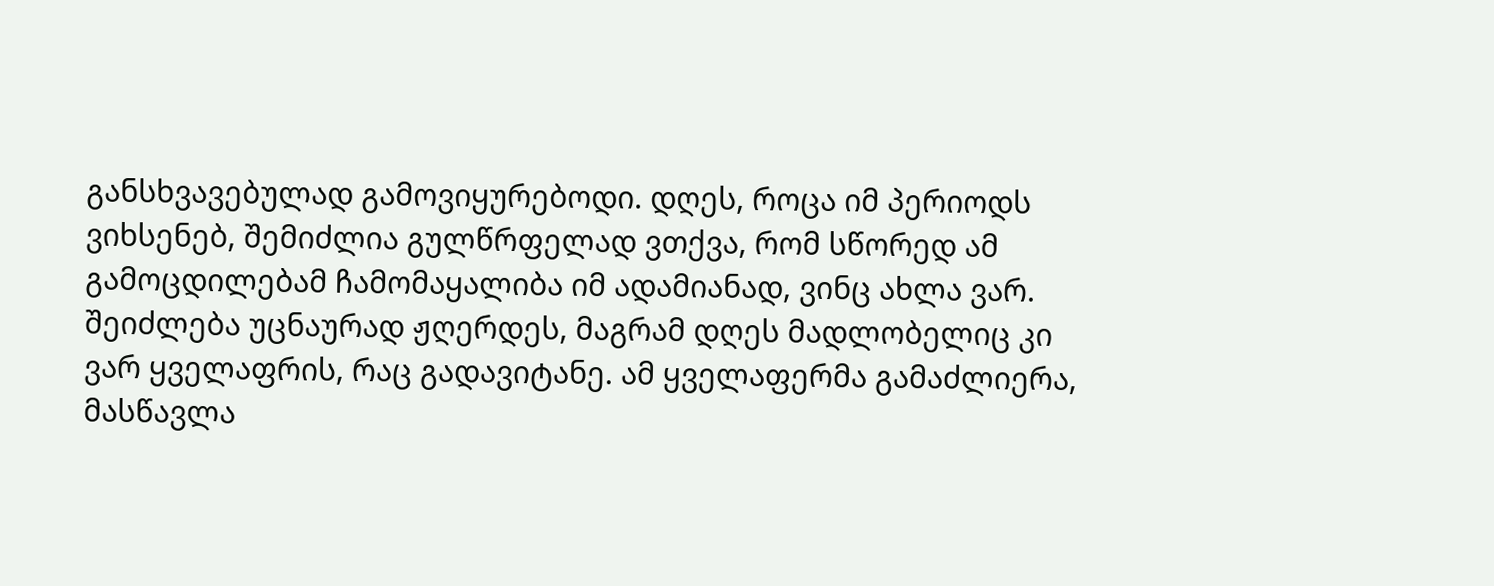განსხვავებულად გამოვიყურებოდი. დღეს, როცა იმ პერიოდს ვიხსენებ, შემიძლია გულწრფელად ვთქვა, რომ სწორედ ამ გამოცდილებამ ჩამომაყალიბა იმ ადამიანად, ვინც ახლა ვარ.
შეიძლება უცნაურად ჟღერდეს, მაგრამ დღეს მადლობელიც კი ვარ ყველაფრის, რაც გადავიტანე. ამ ყველაფერმა გამაძლიერა, მასწავლა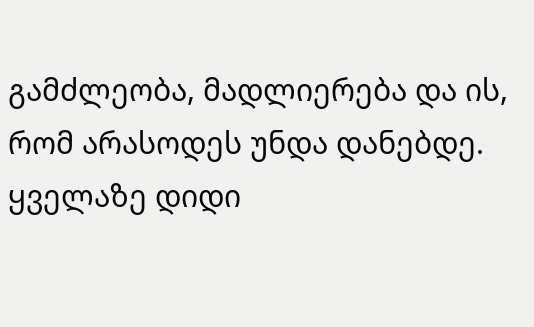გამძლეობა, მადლიერება და ის, რომ არასოდეს უნდა დანებდე.
ყველაზე დიდი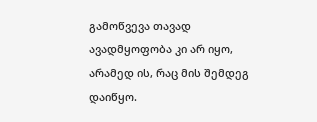გამოწვევა თავად ავადმყოფობა კი არ იყო, არამედ ის, რაც მის შემდეგ დაიწყო.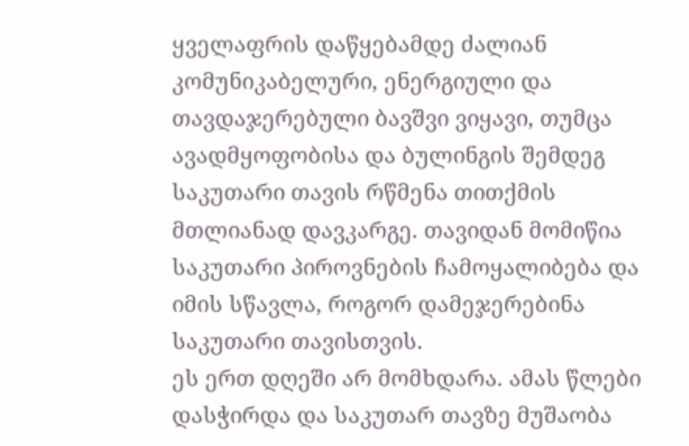ყველაფრის დაწყებამდე ძალიან კომუნიკაბელური, ენერგიული და თავდაჯერებული ბავშვი ვიყავი, თუმცა ავადმყოფობისა და ბულინგის შემდეგ საკუთარი თავის რწმენა თითქმის მთლიანად დავკარგე. თავიდან მომიწია საკუთარი პიროვნების ჩამოყალიბება და იმის სწავლა, როგორ დამეჯერებინა საკუთარი თავისთვის.
ეს ერთ დღეში არ მომხდარა. ამას წლები დასჭირდა და საკუთარ თავზე მუშაობა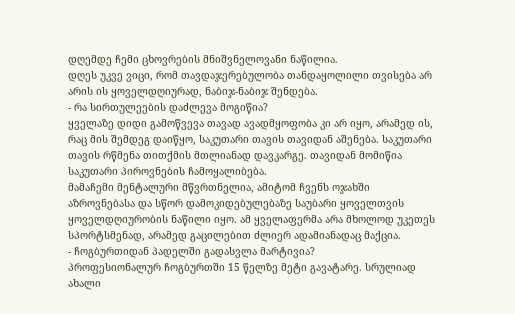დღემდე ჩემი ცხოვრების მნიშვნელოვანი ნაწილია.
დღეს უკვე ვიცი, რომ თავდაჯერებულობა თანდაყოლილი თვისება არ არის ის ყოველდღიურად, ნაბიჯ-ნაბიჯ შენდება.
- რა სირთულეების დაძლევა მოგიწია?
ყველაზე დიდი გამოწვევა თავად ავადმყოფობა კი არ იყო, არამედ ის, რაც მის შემდეგ დაიწყო, საკუთარი თავის თავიდან აშენება. საკუთარი თავის რწმენა თითქმის მთლიანად დავკარგე. თავიდან მომიწია საკუთარი პიროვნების ჩამოყალიბება.
მამაჩემი მენტალური მწვრთნელია, ამიტომ ჩვენს ოჯახში აზროვნებასა და სწორ დამოკიდებულებაზე საუბარი ყოველთვის ყოველდღიურობის ნაწილი იყო. ამ ყველაფერმა არა მხოლოდ უკეთეს სპორტსმენად, არამედ გაცილებით ძლიერ ადამიანადაც მაქცია.
- ჩოგბურთიდან პადელში გადასვლა მარტივია?
პროფესიონალურ ჩოგბურთში 15 წელზე მეტი გავატარე. სრულიად ახალი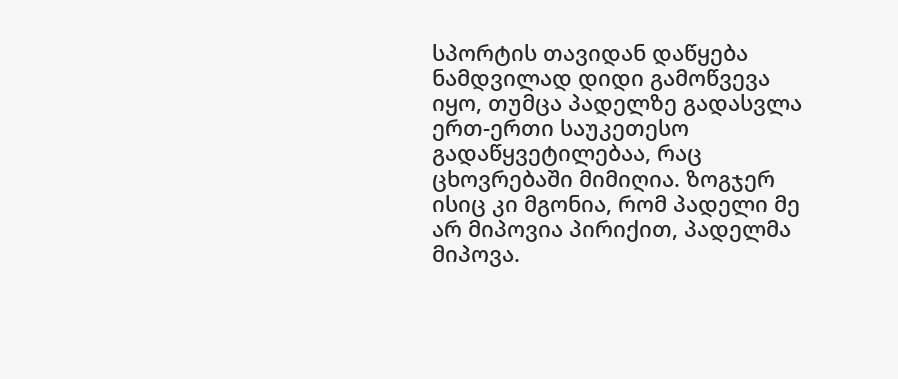სპორტის თავიდან დაწყება ნამდვილად დიდი გამოწვევა იყო, თუმცა პადელზე გადასვლა ერთ-ერთი საუკეთესო გადაწყვეტილებაა, რაც ცხოვრებაში მიმიღია. ზოგჯერ ისიც კი მგონია, რომ პადელი მე არ მიპოვია პირიქით, პადელმა მიპოვა.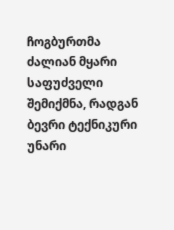ჩოგბურთმა ძალიან მყარი საფუძველი შემიქმნა, რადგან ბევრი ტექნიკური უნარი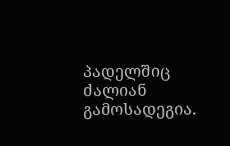პადელშიც ძალიან გამოსადეგია.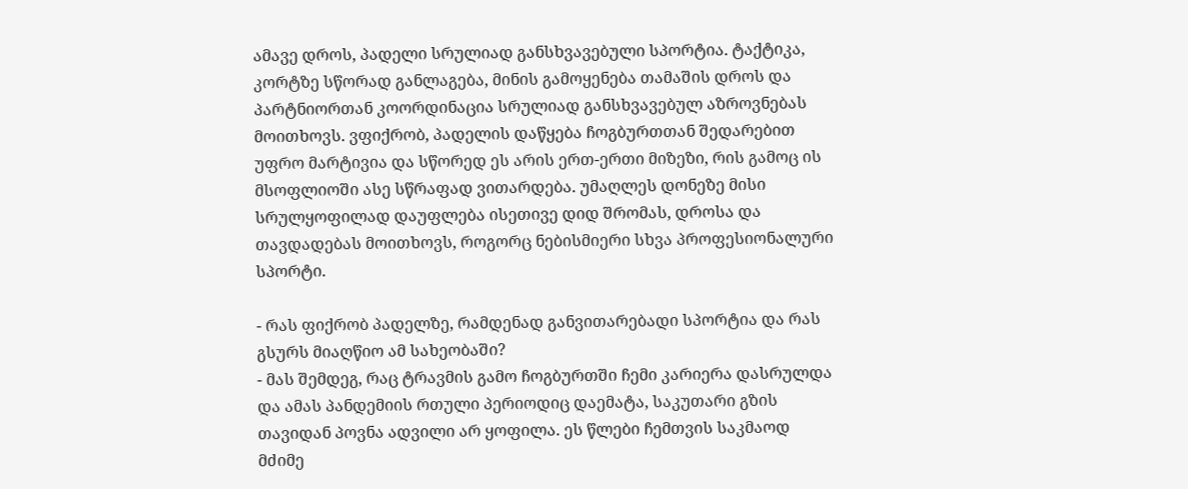ამავე დროს, პადელი სრულიად განსხვავებული სპორტია. ტაქტიკა, კორტზე სწორად განლაგება, მინის გამოყენება თამაშის დროს და პარტნიორთან კოორდინაცია სრულიად განსხვავებულ აზროვნებას მოითხოვს. ვფიქრობ, პადელის დაწყება ჩოგბურთთან შედარებით უფრო მარტივია და სწორედ ეს არის ერთ-ერთი მიზეზი, რის გამოც ის მსოფლიოში ასე სწრაფად ვითარდება. უმაღლეს დონეზე მისი სრულყოფილად დაუფლება ისეთივე დიდ შრომას, დროსა და თავდადებას მოითხოვს, როგორც ნებისმიერი სხვა პროფესიონალური სპორტი.

- რას ფიქრობ პადელზე, რამდენად განვითარებადი სპორტია და რას გსურს მიაღწიო ამ სახეობაში?
- მას შემდეგ, რაც ტრავმის გამო ჩოგბურთში ჩემი კარიერა დასრულდა და ამას პანდემიის რთული პერიოდიც დაემატა, საკუთარი გზის თავიდან პოვნა ადვილი არ ყოფილა. ეს წლები ჩემთვის საკმაოდ მძიმე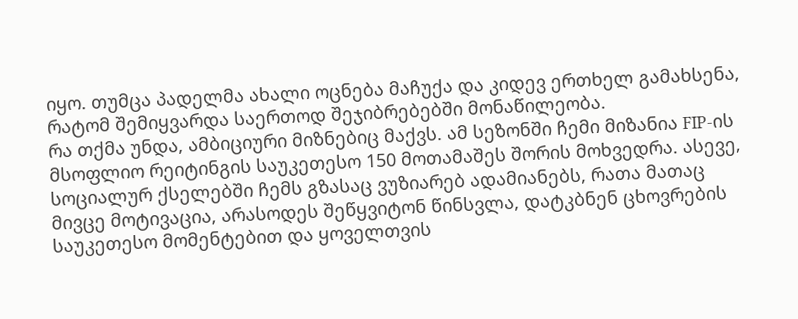იყო. თუმცა პადელმა ახალი ოცნება მაჩუქა და კიდევ ერთხელ გამახსენა, რატომ შემიყვარდა საერთოდ შეჯიბრებებში მონაწილეობა.
რა თქმა უნდა, ამბიციური მიზნებიც მაქვს. ამ სეზონში ჩემი მიზანია FIP-ის მსოფლიო რეიტინგის საუკეთესო 150 მოთამაშეს შორის მოხვედრა. ასევე, სოციალურ ქსელებში ჩემს გზასაც ვუზიარებ ადამიანებს, რათა მათაც მივცე მოტივაცია, არასოდეს შეწყვიტონ წინსვლა, დატკბნენ ცხოვრების საუკეთესო მომენტებით და ყოველთვის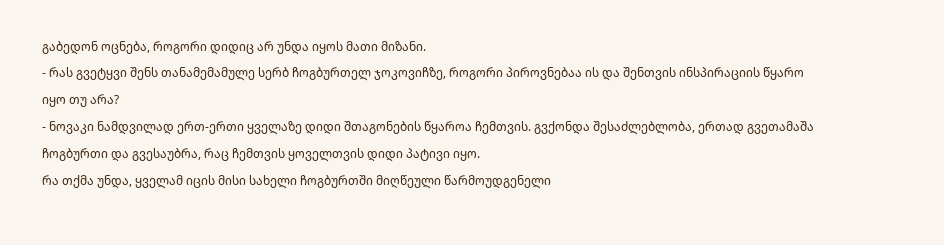გაბედონ ოცნება, როგორი დიდიც არ უნდა იყოს მათი მიზანი.
- რას გვეტყვი შენს თანამემამულე სერბ ჩოგბურთელ ჯოკოვიჩზე, როგორი პიროვნებაა ის და შენთვის ინსპირაციის წყარო იყო თუ არა?
- ნოვაკი ნამდვილად ერთ-ერთი ყველაზე დიდი შთაგონების წყაროა ჩემთვის. გვქონდა შესაძლებლობა, ერთად გვეთამაშა ჩოგბურთი და გვესაუბრა, რაც ჩემთვის ყოველთვის დიდი პატივი იყო.
რა თქმა უნდა, ყველამ იცის მისი სახელი ჩოგბურთში მიღწეული წარმოუდგენელი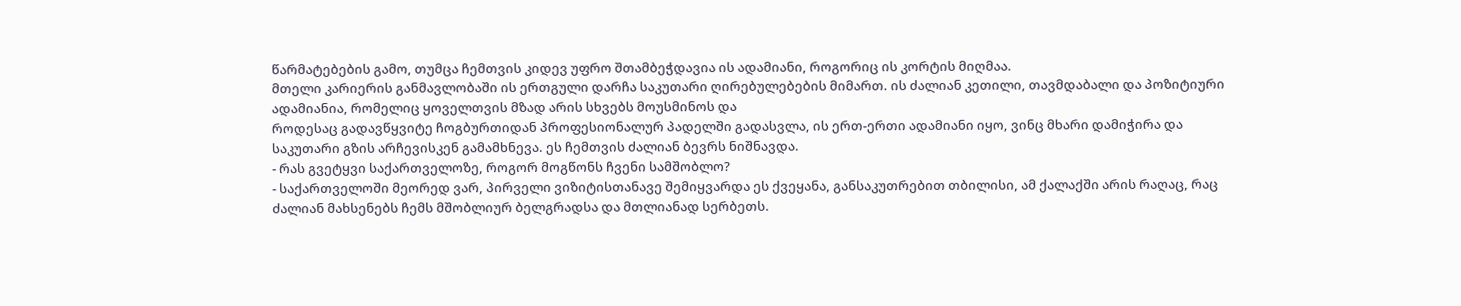წარმატებების გამო, თუმცა ჩემთვის კიდევ უფრო შთამბეჭდავია ის ადამიანი, როგორიც ის კორტის მიღმაა.
მთელი კარიერის განმავლობაში ის ერთგული დარჩა საკუთარი ღირებულებების მიმართ. ის ძალიან კეთილი, თავმდაბალი და პოზიტიური ადამიანია, რომელიც ყოველთვის მზად არის სხვებს მოუსმინოს და
როდესაც გადავწყვიტე ჩოგბურთიდან პროფესიონალურ პადელში გადასვლა, ის ერთ-ერთი ადამიანი იყო, ვინც მხარი დამიჭირა და საკუთარი გზის არჩევისკენ გამამხნევა. ეს ჩემთვის ძალიან ბევრს ნიშნავდა.
- რას გვეტყვი საქართველოზე, როგორ მოგწონს ჩვენი სამშობლო?
- საქართველოში მეორედ ვარ, პირველი ვიზიტისთანავე შემიყვარდა ეს ქვეყანა, განსაკუთრებით თბილისი, ამ ქალაქში არის რაღაც, რაც ძალიან მახსენებს ჩემს მშობლიურ ბელგრადსა და მთლიანად სერბეთს.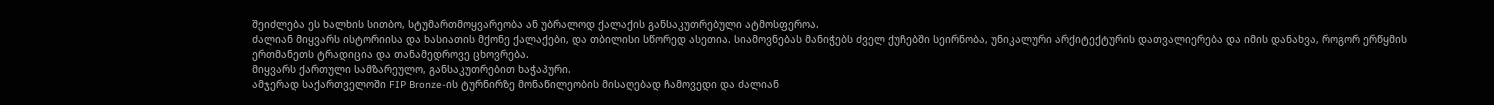შეიძლება ეს ხალხის სითბო, სტუმართმოყვარეობა ან უბრალოდ ქალაქის განსაკუთრებული ატმოსფეროა.
ძალიან მიყვარს ისტორიისა და ხასიათის მქონე ქალაქები, და თბილისი სწორედ ასეთია. სიამოვნებას მანიჭებს ძველ ქუჩებში სეირნობა, უნიკალური არქიტექტურის დათვალიერება და იმის დანახვა, როგორ ერწყმის ერთმანეთს ტრადიცია და თანამედროვე ცხოვრება.
მიყვარს ქართული სამზარეულო, განსაკუთრებით ხაჭაპური.
ამჯერად საქართველოში FIP Bronze-ის ტურნირზე მონაწილეობის მისაღებად ჩამოვედი და ძალიან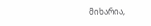მიხარია,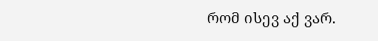რომ ისევ აქ ვარ.